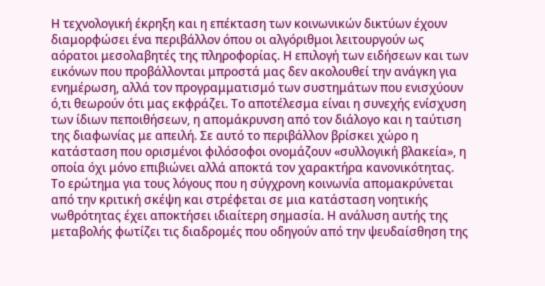Η τεχνολογική έκρηξη και η επέκταση των κοινωνικών δικτύων έχουν διαμορφώσει ένα περιβάλλον όπου οι αλγόριθμοι λειτουργούν ως αόρατοι μεσολαβητές της πληροφορίας. Η επιλογή των ειδήσεων και των εικόνων που προβάλλονται μπροστά μας δεν ακολουθεί την ανάγκη για ενημέρωση, αλλά τον προγραμματισμό των συστημάτων που ενισχύουν ό,τι θεωρούν ότι μας εκφράζει. Το αποτέλεσμα είναι η συνεχής ενίσχυση των ίδιων πεποιθήσεων, η απομάκρυνση από τον διάλογο και η ταύτιση της διαφωνίας με απειλή. Σε αυτό το περιβάλλον βρίσκει χώρο η κατάσταση που ορισμένοι φιλόσοφοι ονομάζουν «συλλογική βλακεία», η οποία όχι μόνο επιβιώνει αλλά αποκτά τον χαρακτήρα κανονικότητας.
Το ερώτημα για τους λόγους που η σύγχρονη κοινωνία απομακρύνεται από την κριτική σκέψη και στρέφεται σε μια κατάσταση νοητικής νωθρότητας έχει αποκτήσει ιδιαίτερη σημασία. Η ανάλυση αυτής της μεταβολής φωτίζει τις διαδρομές που οδηγούν από την ψευδαίσθηση της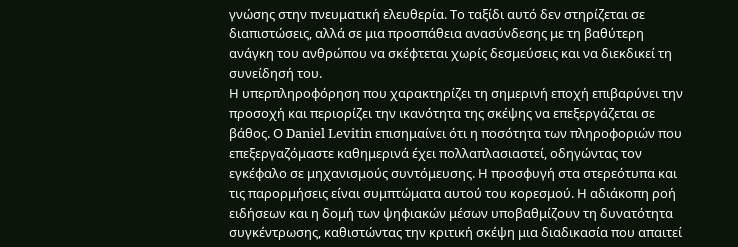γνώσης στην πνευματική ελευθερία. Το ταξίδι αυτό δεν στηρίζεται σε διαπιστώσεις, αλλά σε μια προσπάθεια ανασύνδεσης με τη βαθύτερη ανάγκη του ανθρώπου να σκέφτεται χωρίς δεσμεύσεις και να διεκδικεί τη συνείδησή του.
Η υπερπληροφόρηση που χαρακτηρίζει τη σημερινή εποχή επιβαρύνει την προσοχή και περιορίζει την ικανότητα της σκέψης να επεξεργάζεται σε βάθος. Ο Daniel Levitin επισημαίνει ότι η ποσότητα των πληροφοριών που επεξεργαζόμαστε καθημερινά έχει πολλαπλασιαστεί, οδηγώντας τον εγκέφαλο σε μηχανισμούς συντόμευσης. Η προσφυγή στα στερεότυπα και τις παρορμήσεις είναι συμπτώματα αυτού του κορεσμού. Η αδιάκοπη ροή ειδήσεων και η δομή των ψηφιακών μέσων υποβαθμίζουν τη δυνατότητα συγκέντρωσης, καθιστώντας την κριτική σκέψη μια διαδικασία που απαιτεί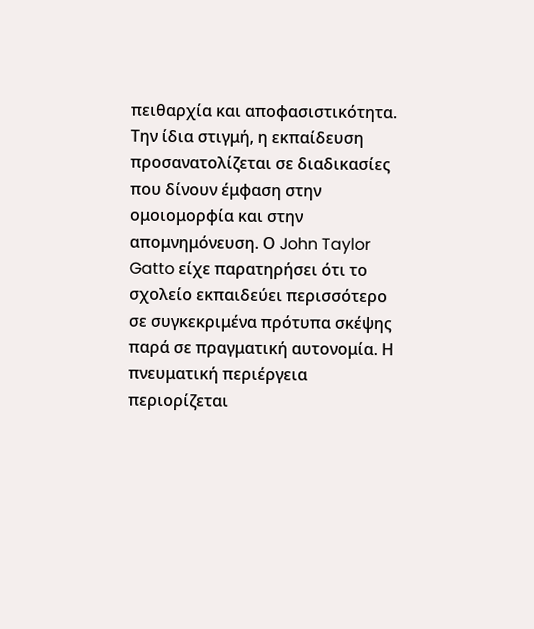πειθαρχία και αποφασιστικότητα.
Την ίδια στιγμή, η εκπαίδευση προσανατολίζεται σε διαδικασίες που δίνουν έμφαση στην ομοιομορφία και στην απομνημόνευση. Ο John Taylor Gatto είχε παρατηρήσει ότι το σχολείο εκπαιδεύει περισσότερο σε συγκεκριμένα πρότυπα σκέψης παρά σε πραγματική αυτονομία. Η πνευματική περιέργεια περιορίζεται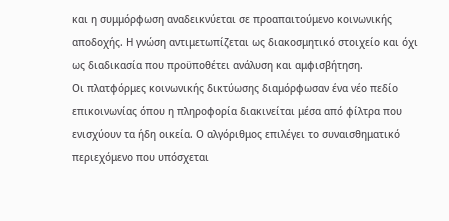και η συμμόρφωση αναδεικνύεται σε προαπαιτούμενο κοινωνικής αποδοχής. Η γνώση αντιμετωπίζεται ως διακοσμητικό στοιχείο και όχι ως διαδικασία που προϋποθέτει ανάλυση και αμφισβήτηση.
Οι πλατφόρμες κοινωνικής δικτύωσης διαμόρφωσαν ένα νέο πεδίο επικοινωνίας όπου η πληροφορία διακινείται μέσα από φίλτρα που ενισχύουν τα ήδη οικεία. Ο αλγόριθμος επιλέγει το συναισθηματικό περιεχόμενο που υπόσχεται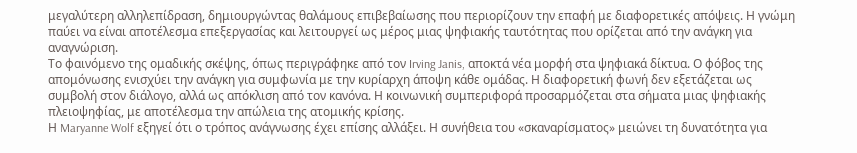μεγαλύτερη αλληλεπίδραση, δημιουργώντας θαλάμους επιβεβαίωσης που περιορίζουν την επαφή με διαφορετικές απόψεις. Η γνώμη παύει να είναι αποτέλεσμα επεξεργασίας και λειτουργεί ως μέρος μιας ψηφιακής ταυτότητας που ορίζεται από την ανάγκη για αναγνώριση.
Το φαινόμενο της ομαδικής σκέψης, όπως περιγράφηκε από τον Irving Janis, αποκτά νέα μορφή στα ψηφιακά δίκτυα. Ο φόβος της απομόνωσης ενισχύει την ανάγκη για συμφωνία με την κυρίαρχη άποψη κάθε ομάδας. Η διαφορετική φωνή δεν εξετάζεται ως συμβολή στον διάλογο, αλλά ως απόκλιση από τον κανόνα. Η κοινωνική συμπεριφορά προσαρμόζεται στα σήματα μιας ψηφιακής πλειοψηφίας, με αποτέλεσμα την απώλεια της ατομικής κρίσης.
Η Maryanne Wolf εξηγεί ότι ο τρόπος ανάγνωσης έχει επίσης αλλάξει. Η συνήθεια του «σκαναρίσματος» μειώνει τη δυνατότητα για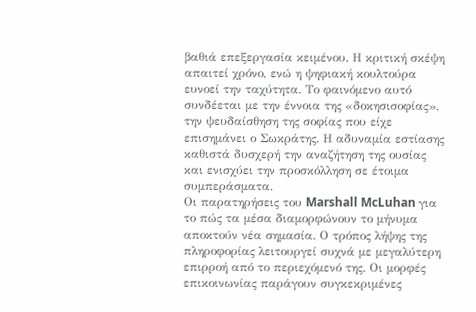βαθιά επεξεργασία κειμένου. Η κριτική σκέψη απαιτεί χρόνο, ενώ η ψηφιακή κουλτούρα ευνοεί την ταχύτητα. Το φαινόμενο αυτό συνδέεται με την έννοια της «δοκησισοφίας», την ψευδαίσθηση της σοφίας που είχε επισημάνει ο Σωκράτης. Η αδυναμία εστίασης καθιστά δυσχερή την αναζήτηση της ουσίας και ενισχύει την προσκόλληση σε έτοιμα συμπεράσματα.
Οι παρατηρήσεις του Marshall McLuhan για το πώς τα μέσα διαμορφώνουν το μήνυμα αποκτούν νέα σημασία. Ο τρόπος λήψης της πληροφορίας λειτουργεί συχνά με μεγαλύτερη επιρροή από το περιεχόμενό της. Οι μορφές επικοινωνίας παράγουν συγκεκριμένες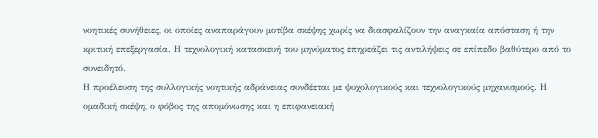νοητικές συνήθειες, οι οποίες αναπαράγουν μοτίβα σκέψης χωρίς να διασφαλίζουν την αναγκαία απόσταση ή την κριτική επεξεργασία. Η τεχνολογική κατασκευή του μηνύματος επηρεάζει τις αντιλήψεις σε επίπεδο βαθύτερο από το συνειδητό.
Η προέλευση της συλλογικής νοητικής αδράνειας συνδέεται με ψυχολογικούς και τεχνολογικούς μηχανισμούς. Η ομαδική σκέψη, ο φόβος της απομόνωσης και η επιφανειακή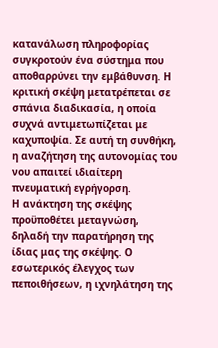κατανάλωση πληροφορίας συγκροτούν ένα σύστημα που αποθαρρύνει την εμβάθυνση. Η κριτική σκέψη μετατρέπεται σε σπάνια διαδικασία, η οποία συχνά αντιμετωπίζεται με καχυποψία. Σε αυτή τη συνθήκη, η αναζήτηση της αυτονομίας του νου απαιτεί ιδιαίτερη πνευματική εγρήγορση.
Η ανάκτηση της σκέψης προϋποθέτει μεταγνώση, δηλαδή την παρατήρηση της ίδιας μας της σκέψης. Ο εσωτερικός έλεγχος των πεποιθήσεων, η ιχνηλάτηση της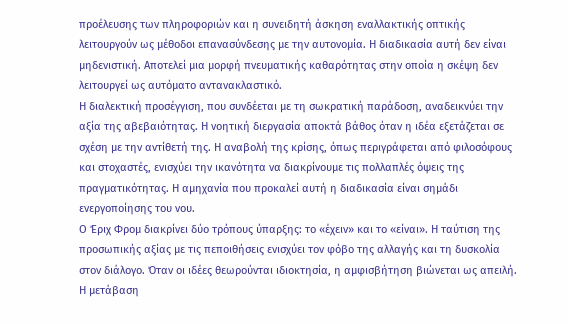προέλευσης των πληροφοριών και η συνειδητή άσκηση εναλλακτικής οπτικής λειτουργούν ως μέθοδοι επανασύνδεσης με την αυτονομία. Η διαδικασία αυτή δεν είναι μηδενιστική. Αποτελεί μια μορφή πνευματικής καθαρότητας στην οποία η σκέψη δεν λειτουργεί ως αυτόματο αντανακλαστικό.
Η διαλεκτική προσέγγιση, που συνδέεται με τη σωκρατική παράδοση, αναδεικνύει την αξία της αβεβαιότητας. Η νοητική διεργασία αποκτά βάθος όταν η ιδέα εξετάζεται σε σχέση με την αντίθετή της. Η αναβολή της κρίσης, όπως περιγράφεται από φιλοσόφους και στοχαστές, ενισχύει την ικανότητα να διακρίνουμε τις πολλαπλές όψεις της πραγματικότητας. Η αμηχανία που προκαλεί αυτή η διαδικασία είναι σημάδι ενεργοποίησης του νου.
Ο Έριχ Φρομ διακρίνει δύο τρόπους ύπαρξης: το «έχειν» και το «είναι». Η ταύτιση της προσωπικής αξίας με τις πεποιθήσεις ενισχύει τον φόβο της αλλαγής και τη δυσκολία στον διάλογο. Όταν οι ιδέες θεωρούνται ιδιοκτησία, η αμφισβήτηση βιώνεται ως απειλή. Η μετάβαση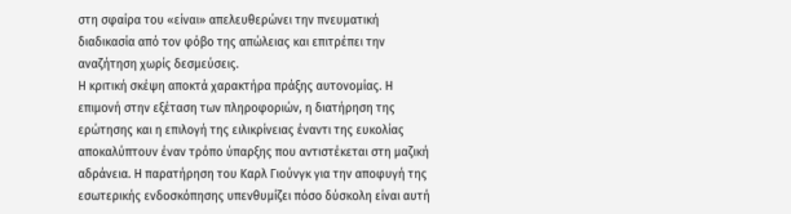στη σφαίρα του «είναι» απελευθερώνει την πνευματική διαδικασία από τον φόβο της απώλειας και επιτρέπει την αναζήτηση χωρίς δεσμεύσεις.
Η κριτική σκέψη αποκτά χαρακτήρα πράξης αυτονομίας. Η επιμονή στην εξέταση των πληροφοριών, η διατήρηση της ερώτησης και η επιλογή της ειλικρίνειας έναντι της ευκολίας αποκαλύπτουν έναν τρόπο ύπαρξης που αντιστέκεται στη μαζική αδράνεια. Η παρατήρηση του Καρλ Γιούνγκ για την αποφυγή της εσωτερικής ενδοσκόπησης υπενθυμίζει πόσο δύσκολη είναι αυτή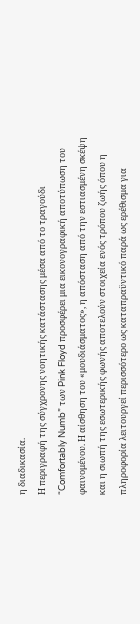η διαδικασία.
Η περιγραφή της σύγχρονης νοητικής κατάστασης μέσα από το τραγούδι “Comfortably Numb” των Pink Floyd προσφέρει μια εικονογραφική αποτύπωση του φαινομένου. Η αίσθηση του «μουδιάσματος», η απόσταση από την εστιασμένη σκέψη και η σιωπή της εσωτερικής φωνής αποτελούν στοιχεία ενός τρόπου ζωής όπου η πληροφορία λειτουργεί περισσότερο ως καταπραϋντικό παρά ως ερέθισμα για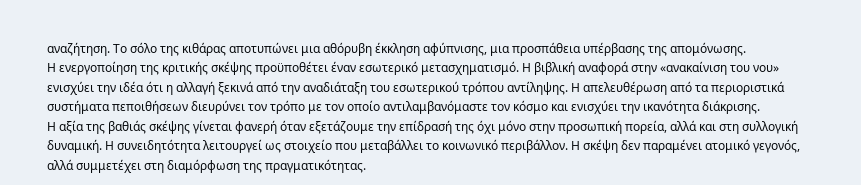αναζήτηση. Το σόλο της κιθάρας αποτυπώνει μια αθόρυβη έκκληση αφύπνισης, μια προσπάθεια υπέρβασης της απομόνωσης.
Η ενεργοποίηση της κριτικής σκέψης προϋποθέτει έναν εσωτερικό μετασχηματισμό. Η βιβλική αναφορά στην «ανακαίνιση του νου» ενισχύει την ιδέα ότι η αλλαγή ξεκινά από την αναδιάταξη του εσωτερικού τρόπου αντίληψης. Η απελευθέρωση από τα περιοριστικά συστήματα πεποιθήσεων διευρύνει τον τρόπο με τον οποίο αντιλαμβανόμαστε τον κόσμο και ενισχύει την ικανότητα διάκρισης.
Η αξία της βαθιάς σκέψης γίνεται φανερή όταν εξετάζουμε την επίδρασή της όχι μόνο στην προσωπική πορεία, αλλά και στη συλλογική δυναμική. Η συνειδητότητα λειτουργεί ως στοιχείο που μεταβάλλει το κοινωνικό περιβάλλον. Η σκέψη δεν παραμένει ατομικό γεγονός, αλλά συμμετέχει στη διαμόρφωση της πραγματικότητας.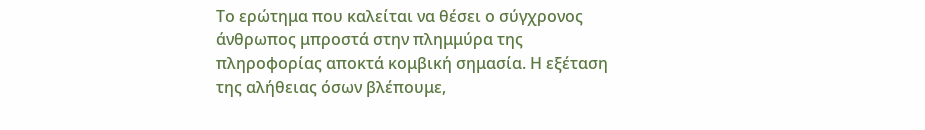Το ερώτημα που καλείται να θέσει ο σύγχρονος άνθρωπος μπροστά στην πλημμύρα της πληροφορίας αποκτά κομβική σημασία. Η εξέταση της αλήθειας όσων βλέπουμε,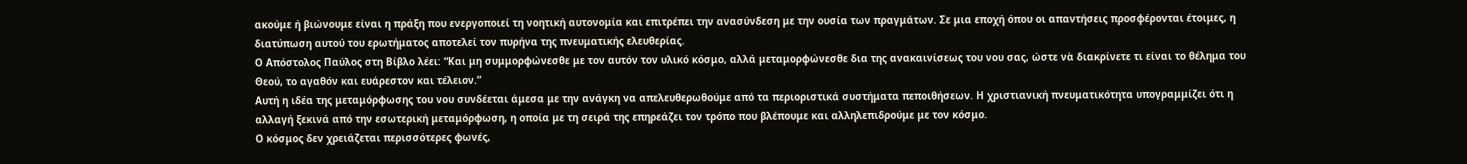ακούμε ή βιώνουμε είναι η πράξη που ενεργοποιεί τη νοητική αυτονομία και επιτρέπει την ανασύνδεση με την ουσία των πραγμάτων. Σε μια εποχή όπου οι απαντήσεις προσφέρονται έτοιμες, η διατύπωση αυτού του ερωτήματος αποτελεί τον πυρήνα της πνευματικής ελευθερίας.
Ο Απόστολος Παύλος στη Βίβλο λέει: “Και μη συμμορφώνεσθε με τον αυτόν τον υλικό κόσμο, αλλά μεταμορφώνεσθε δια της ανακαινίσεως του νου σας, ώστε νὰ διακρίνετε τι είναι το θέλημα του Θεού, το αγαθόν και ευάρεστον και τέλειον.”
Αυτή η ιδέα της μεταμόρφωσης του νου συνδέεται άμεσα με την ανάγκη να απελευθερωθούμε από τα περιοριστικά συστήματα πεποιθήσεων. Η χριστιανική πνευματικότητα υπογραμμίζει ότι η αλλαγή ξεκινά από την εσωτερική μεταμόρφωση, η οποία με τη σειρά της επηρεάζει τον τρόπο που βλέπουμε και αλληλεπιδρούμε με τον κόσμο.
Ο κόσμος δεν χρειάζεται περισσότερες φωνές,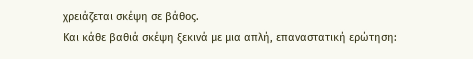χρειάζεται σκέψη σε βάθος.
Και κάθε βαθιά σκέψη ξεκινά με μια απλή, επαναστατική ερώτηση: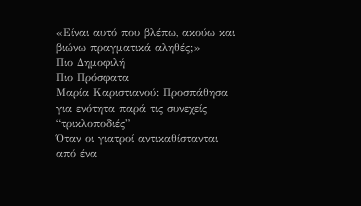«Είναι αυτό που βλέπω, ακούω και βιώνω πραγματικά αληθές;»
Πιο Δημοφιλή
Πιο Πρόσφατα
Μαρία Καριστιανού: Προσπάθησα για ενότητα παρά τις συνεχείς “τρικλοποδιές”
Όταν οι γιατροί αντικαθίστανται από ένα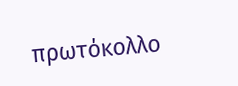πρωτόκολλο